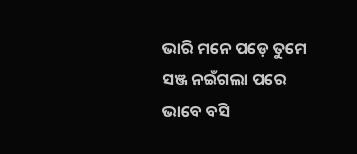ଭାରି ମନେ ପଡ଼େ ତୁମେ
ସଞ୍ଜ ନଇଁଗଲା ପରେ
ଭାବେ ବସି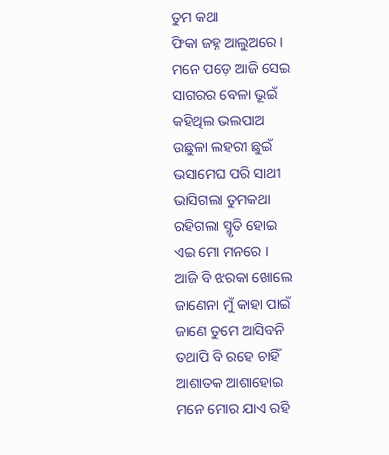ତୁମ କଥା
ଫିକା ଜହ୍ନ ଆଲୁଅରେ ।
ମନେ ପଡ଼େ ଆଜି ସେଇ
ସାଗରର ବେଳା ଭୂଇଁ
କହିଥିଲ ଭଲପାଅ
ଉଛୁଳା ଲହରୀ ଛୁଇଁ
ଭସାମେଘ ପରି ସାଥୀ
ଭାସିଗଲା ତୁମକଥା
ରହିଗଲା ସ୍ମୃତି ହୋଇ
ଏଇ ମୋ ମନରେ ।
ଆଜି ବି ଝରକା ଖୋଲେ
ଜାଣେନା ମୁଁ କାହା ପାଇଁ
ଜାଣେ ତୁମେ ଆସିବନି
ତଥାପି ବି ରହେ ଚାହିଁ
ଆଶାତକ ଆଶାହୋଇ
ମନେ ମୋର ଯାଏ ରହି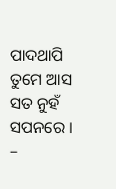ପାଦଥାପି ତୁମେ ଆସ
ସତ ନୁହଁ ସପନରେ ।
–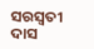ସରସ୍ୱତୀ ଦାସ